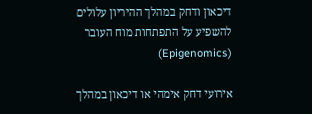דיכאון ודחק במהלך ההיריון עלולים להשפיע על התפתחות מוח העובר (Epigenomics)

אירועי דחק אימהי או דיכאון במהלך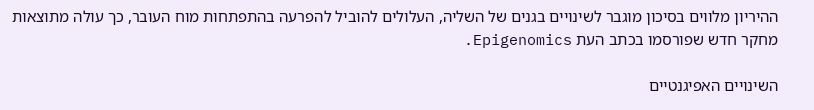ההיריון מלווים בסיכון מוגבר לשינויים בגנים של השליה, העלולים להוביל להפרעה בהתפתחות מוח העובר, כך עולה מתוצאות מחקר חדש שפורסמו בכתב העת Epigenomics.

השינויים האפיגנטיים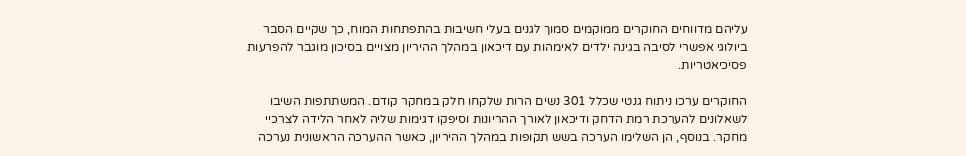עליהם מדווחים החוקרים ממוקמים סמוך לגנים בעלי חשיבות בהתפתחות המוח, כך שקיים הסבר ביולוגי אפשרי לסיבה בגינה ילדים לאימהות עם דיכאון במהלך ההיריון מצויים בסיכון מוגבר להפרעות פסיכיאטריות.

החוקרים ערכו ניתוח גנטי שכלל 301 נשים הרות שלקחו חלק במחקר קודם. המשתתפות השיבו לשאלונים להערכת רמת הדחק ודיכאון לאורך ההריונות וסיפקו דגימות שליה לאחר הלידה לצרכיי מחקר. בנוסף, הן השלימו הערכה בשש תקופות במהלך ההיריון, כאשר ההערכה הראשונית נערכה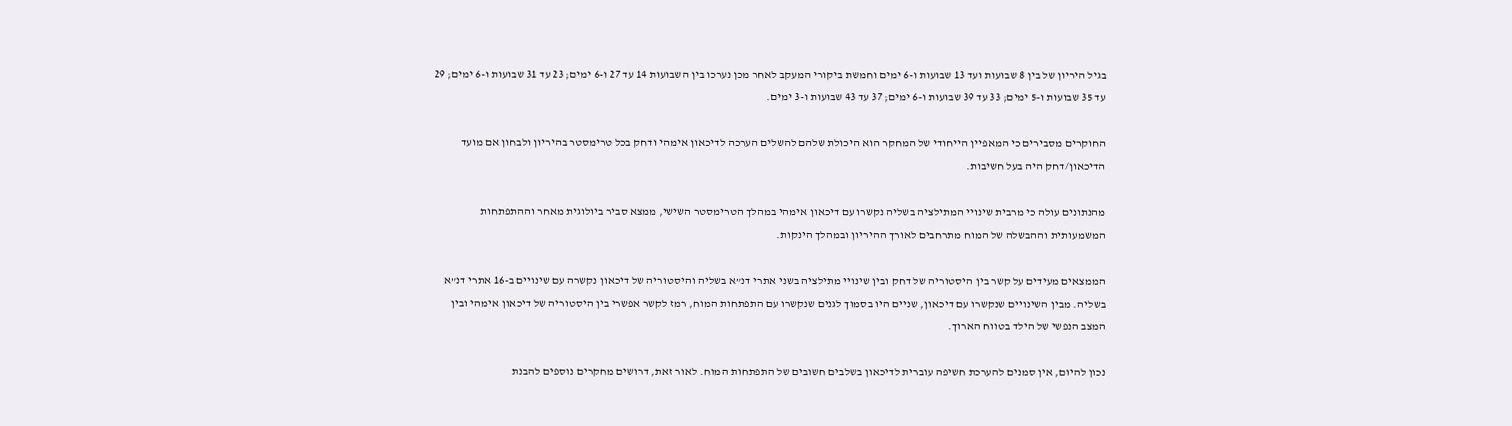בגיל היריון של בין 8 שבועות ועד 13 שבועות ו-6 ימים וחמשת ביקורי המעקב לאחר מכן נערכו בין השבועות 14 עד 27 ו-6 ימים; 23 עד 31 שבועות ו-6 ימים; 29 עד 35 שבועות ו-5 ימים; 33 עד 39 שבועות ו-6 ימים; 37 עד 43 שבועות ו-3 ימים.

החוקרים מסבירים כי המאפיין הייחודי של המחקר הוא היכולת שלהם להשלים הערכה לדיכאון אימהי ודחק בכל טרימסטר בהיריון ולבחון אם מועד הדיכאון/דחק היה בעל חשיבות.

מהנתונים עולה כי מרבית שינויי המתילציה בשליה נקשרו עם דיכאון אימהי במהלך הטרימסטר השישי, ממצא סביר ביולוגית מאחר וההתפתחות המשמעותית וההבשלה של המוח מתרחבים לאורך ההיריון ובמהלך הינקות.

הממצאים מעידים על קשר בין היסטוריה של דחק ובין שינויי מתילציה בשני אתרי דנ”א בשליה והיסטוריה של דיכאון נקשרה עם שינויים ב-16 אתרי דנ”א בשליה. מבין השינויים שנקשרו עם דיכאון, שניים היו בסמוך לגנים שנקשרו עם התפתחות המוח, רמז לקשר אפשרי בין היסטוריה של דיכאון אימהי ובין המצב הנפשי של הילד בטווח הארוך.

נכון להיום, אין סמנים להערכת חשיפה עוברית לדיכאון בשלבים חשובים של התפתחות המוח. לאור זאת, דרושים מחקרים נוספים להבנת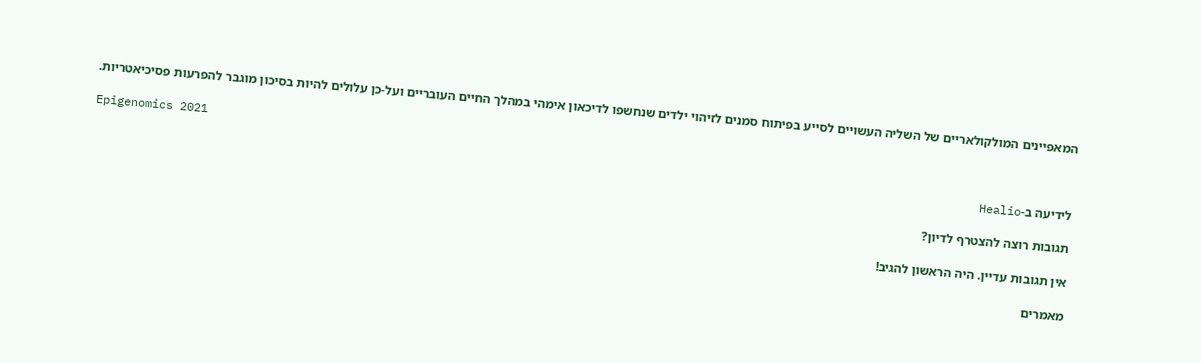המאפיינים המולקולאריים של השליה העשויים לסייע בפיתוח סמנים לזיהוי ילדים שנחשפו לדיכאון אימהי במהלך החיים העובריים ועל-כן עלולים להיות בסיכון מוגבר להפרעות פסיכיאטריות.

Epigenomics 2021

לידיעה ב-Healio

תגובות רוצה להצטרף לדיון?

אין תגובות עדיין. היה הראשון להגיב!

מאמרים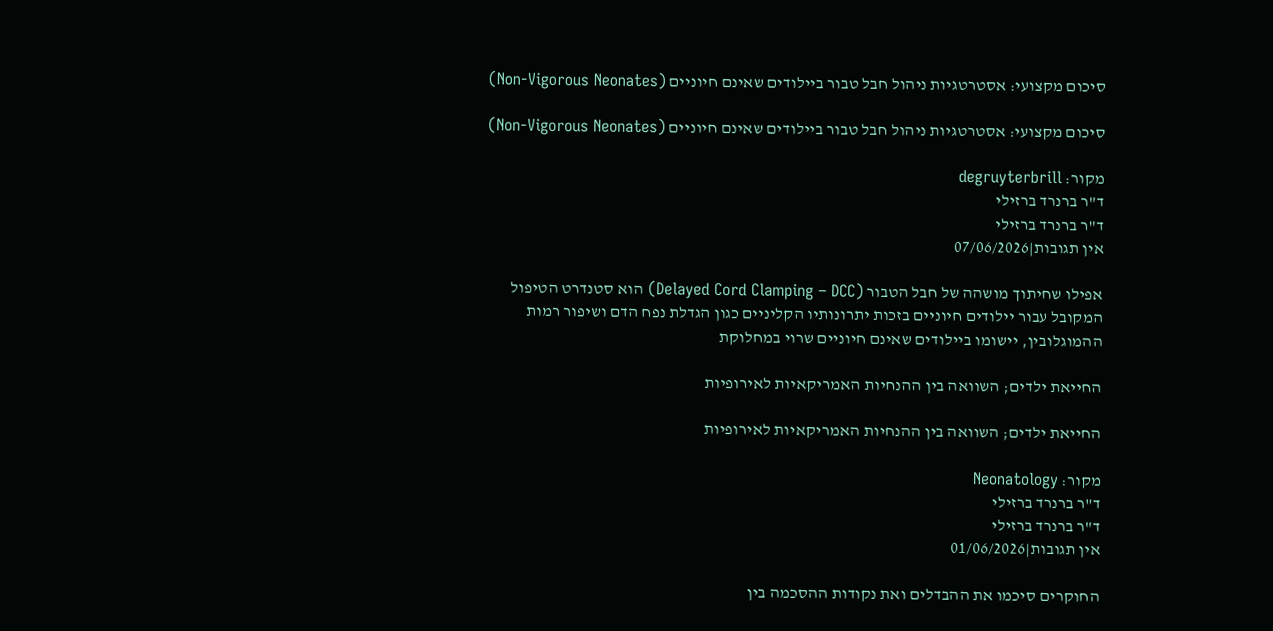סיכום מקצועי: אסטרטגיות ניהול חבל טבור ביילודים שאינם חיוניים (Non-Vigorous Neonates)

סיכום מקצועי: אסטרטגיות ניהול חבל טבור ביילודים שאינם חיוניים (Non-Vigorous Neonates)

מקור: degruyterbrill
ד"ר ברנרד ברזילי
ד"ר ברנרד ברזילי
אין תגובות|07/06/2026

אפילו שחיתוך מושהה של חבל הטבור (Delayed Cord Clamping – DCC) הוא סטנדרט הטיפול המקובל עבור יילודים חיוניים בזכות יתרונותיו הקליניים כגון הגדלת נפח הדם ושיפור רמות ההמוגלובין, יישומו ביילודים שאינם חיוניים שרוי במחלוקת

החייאת ילדים; השוואה בין ההנחיות האמריקאיות לאירופיות

החייאת ילדים; השוואה בין ההנחיות האמריקאיות לאירופיות

מקור: Neonatology
ד"ר ברנרד ברזילי
ד"ר ברנרד ברזילי
אין תגובות|01/06/2026

החוקרים סיכמו את ההבדלים ואת נקודות ההסכמה בין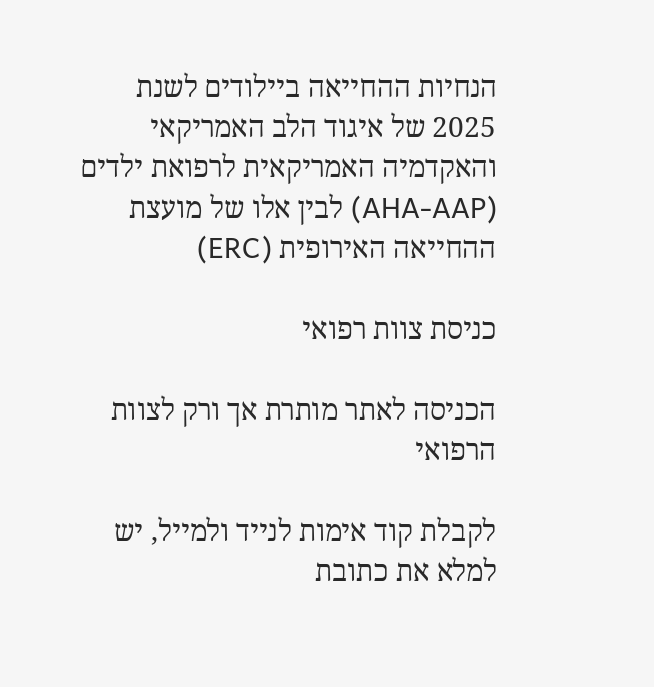הנחיות ההחייאה ביילודים לשנת 2025 של איגוד הלב האמריקאי והאקדמיה האמריקאית לרפואת ילדים (AHA-AAP) לבין אלו של מועצת ההחייאה האירופית (ERC)

כניסת צוות רפואי

הכניסה לאתר מותרת אך ורק לצוות הרפואי

לקבלת קוד אימות לנייד ולמייל, יש למלא את כתובת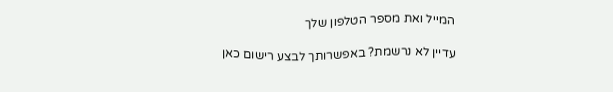המייל ואת מספר הטלפון שלך

עדיין לא נרשמת? באפשרותך לבצע רישום כאן